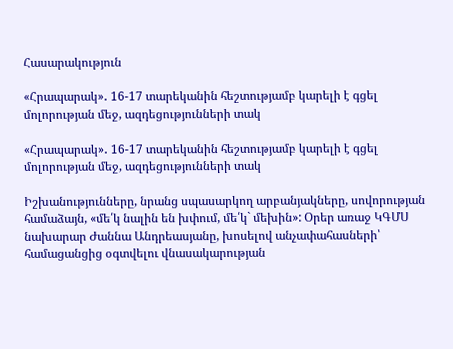Հասարակություն

«Հրապարակ»․ 16-17 տարեկանին հեշտությամբ կարելի է գցել մոլորության մեջ, ազդեցությունների տակ

«Հրապարակ»․ 16-17 տարեկանին հեշտությամբ կարելի է գցել մոլորության մեջ, ազդեցությունների տակ

Իշխանությունները, նրանց սպասարկող արբանյակները, սովորության համաձայն, «մե՛կ նալին են խփում, մե՛կ` մեխին»: Օրեր առաջ ԿԳՄՍ նախարար Ժաննա Անդրեասյանը, խոսելով անչափահասների՝ համացանցից օգտվելու վնասակարության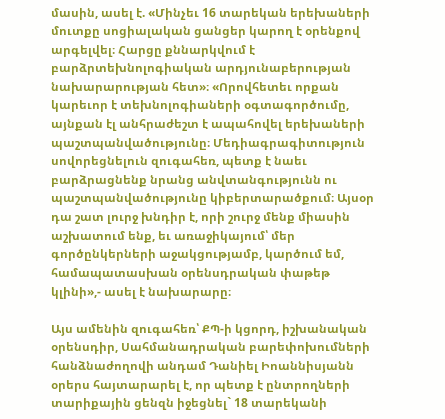մասին, ասել է. «Մինչեւ 16 տարեկան երեխաների մուտքը սոցիալական ցանցեր կարող է օրենքով արգելվել։ Հարցը քննարկվում է բարձրտեխնոլոգիական արդյունաբերության նախարարության հետ»։ «Որովհետեւ որքան կարեւոր է տեխնոլոգիաների օգտագործումը, այնքան էլ անհրաժեշտ է ապահովել երեխաների պաշտպանվածությունը։ Մեդիագրագիտություն սովորեցնելուն զուգահեռ, պետք է նաեւ բարձրացնենք նրանց անվտանգությունն ու պաշտպանվածությունը կիբերտարածքում։ Այսօր դա շատ լուրջ խնդիր է, որի շուրջ մենք միասին աշխատում ենք, եւ առաջիկայում՝ մեր գործընկերների աջակցությամբ, կարծում եմ, համապատասխան օրենսդրական փաթեթ կլինի»,- ասել է նախարարը։

Այս ամենին զուգահեռ՝ ՔՊ-ի կցորդ, իշխանական օրենսդիր, Սահմանադրական բարեփոխումների հանձնաժողովի անդամ Դանիել Իոաննիսյանն օրերս հայտարարել է, որ պետք է ընտրողների տարիքային ցենզն իջեցնել` 18 տարեկանի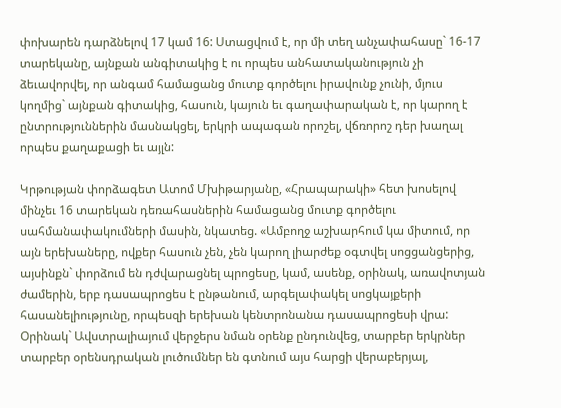փոխարեն դարձնելով 17 կամ 16: Ստացվում է, որ մի տեղ անչափահասը` 16-17 տարեկանը, այնքան անգիտակից է ու որպես անհատականություն չի ձեւավորվել, որ անգամ համացանց մուտք գործելու իրավունք չունի, մյուս կողմից` այնքան գիտակից, հասուն, կայուն եւ գաղափարական է, որ կարող է ընտրություններին մասնակցել, երկրի ապագան որոշել, վճռորոշ դեր խաղալ որպես քաղաքացի եւ այլն:

Կրթության փորձագետ Ատոմ Մխիթարյանը, «Հրապարակի» հետ խոսելով մինչեւ 16 տարեկան դեռահասներին համացանց մուտք գործելու սահմանափակումների մասին, նկատեց. «Ամբողջ աշխարհում կա միտում, որ այն երեխաները, ովքեր հասուն չեն, չեն կարող լիարժեք օգտվել սոցցանցերից, այսինքն` փորձում են դժվարացնել պրոցեսը, կամ, ասենք, օրինակ, առավոտյան ժամերին, երբ դասապրոցես է ընթանում, արգելափակել սոցկայքերի հասանելիությունը, որպեսզի երեխան կենտրոնանա դասապրոցեսի վրա: Օրինակ` Ավստրալիայում վերջերս նման օրենք ընդունվեց, տարբեր երկրներ տարբեր օրենսդրական լուծումներ են գտնում այս հարցի վերաբերյալ,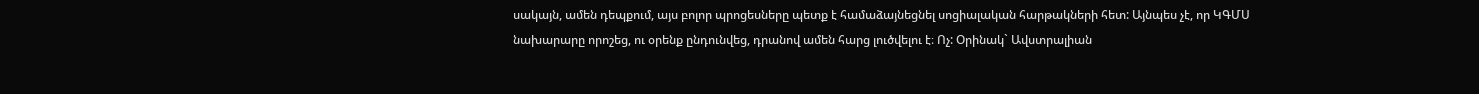սակայն, ամեն դեպքում, այս բոլոր պրոցեսները պետք է համաձայնեցնել սոցիալական հարթակների հետ: Այնպես չէ, որ ԿԳՄՍ նախարարը որոշեց, ու օրենք ընդունվեց, դրանով ամեն հարց լուծվելու է։ Ոչ: Օրինակ` Ավստրալիան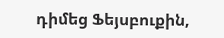դիմեց Ֆեյսբուքին,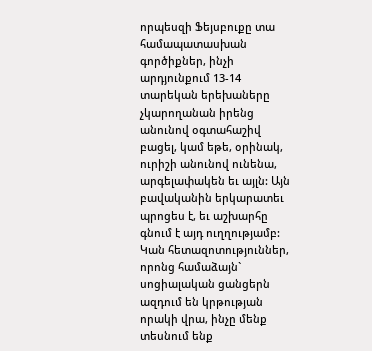որպեսզի Ֆեյսբուքը տա համապատասխան գործիքներ, ինչի արդյունքում 13-14 տարեկան երեխաները չկարողանան իրենց անունով օգտահաշիվ բացել, կամ եթե, օրինակ, ուրիշի անունով ունենա, արգելափակեն եւ այլն: Այն բավականին երկարատեւ պրոցես է, եւ աշխարհը գնում է այդ ուղղությամբ: Կան հետազոտություններ, որոնց համաձայն` սոցիալական ցանցերն ազդում են կրթության որակի վրա, ինչը մենք տեսնում ենք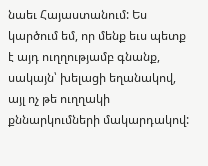նաեւ Հայաստանում: Ես կարծում եմ, որ մենք եւս պետք է այդ ուղղությամբ գնանք, սակայն՝ խելացի եղանակով, այլ ոչ թե ուղղակի քննարկումների մակարդակով: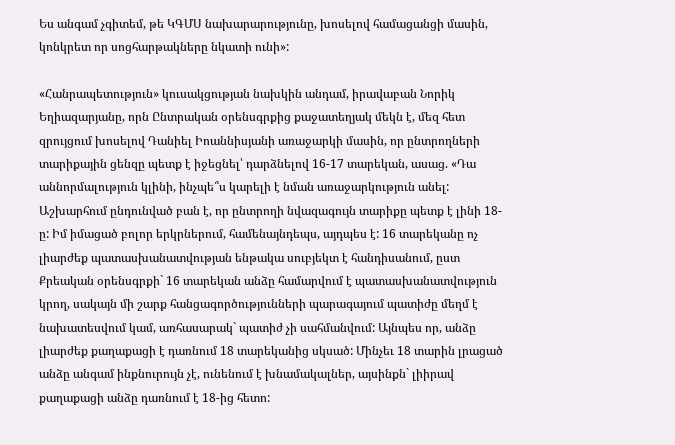Ես անգամ չգիտեմ, թե ԿԳՄՍ նախարարությունը, խոսելով համացանցի մասին, կոնկրետ որ սոցհարթակները նկատի ունի»:

«Հանրապետություն» կուսակցության նախկին անդամ, իրավաբան Նորիկ Եղիազարյանը, որն Ընտրական օրենսգրքից քաջատեղյակ մեկն է, մեզ հետ զրույցում խոսելով Դանիել Իոաննիսյանի առաջարկի մասին, որ ընտրողների տարիքային ցենզը պետք է իջեցնել՝ դարձնելով 16-17 տարեկան, ասաց. «Դա աննորմալություն կլինի, ինչպե՞ս կարելի է նման առաջարկություն անել: Աշխարհում ընդունված բան է, որ ընտրողի նվազագույն տարիքը պետք է լինի 18-ը: Իմ իմացած բոլոր երկրներում, համենայնդեպս, այդպես է: 16 տարեկանը ոչ լիարժեք պատասխանատվության ենթակա սուբյեկտ է հանդիսանում, ըստ Քրեական օրենսգրքի` 16 տարեկան անձը համարվում է պատասխանատվություն կրող, սակայն մի շարք հանցագործությունների պարագայում պատիժը մեղմ է նախատեսվում կամ, առհասարակ` պատիժ չի սահմանվում: Այնպես որ, անձը լիարժեք քաղաքացի է դառնում 18 տարեկանից սկսած: Մինչեւ 18 տարին լրացած անձը անգամ ինքնուրույն չէ, ունենում է խնամակալներ, այսինքն` լիիրավ քաղաքացի անձը դառնում է 18-ից հետո: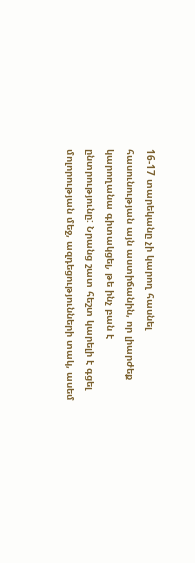16-17 տարեկանը չի կարող հասնել հասունության այն աստիճանին, որ լիարժեք կարողանա գիտակցել, թե ինչ բան է ընտրությունը: Նրանց շատ հեշտ կարելի է գցել մոլորության մեջ, ազդեցությունների տակ, ասեմ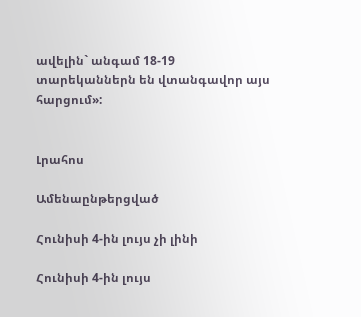ավելին` անգամ 18-19 տարեկաններն են վտանգավոր այս հարցում»:


Լրահոս

Ամենաընթերցված

Հունիսի 4-ին լույս չի լինի

Հունիսի 4-ին լույս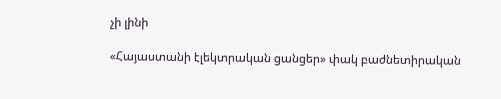չի լինի

«Հայաստանի էլեկտրական ցանցեր» փակ բաժնետիրական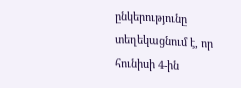ընկերությունը տեղեկացնում է, որ հունիսի 4-ին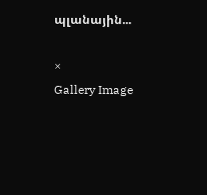պլանային...

×
Gallery Image